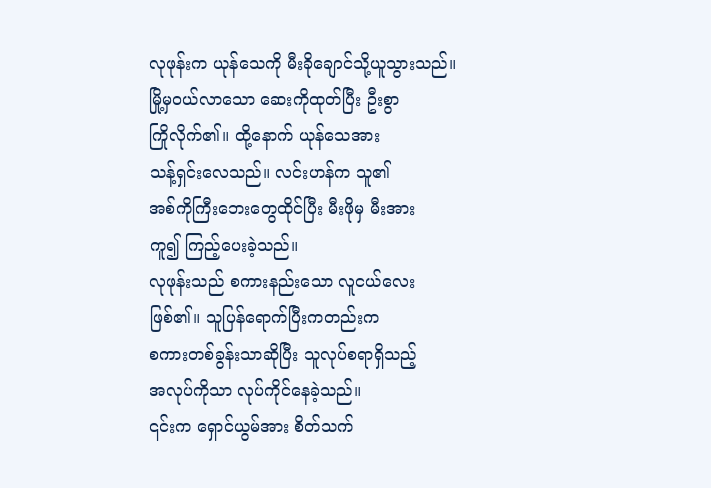လုဖုန်းက ယုန်သေကို မီးခိုချောင်သို့ယူသွားသည်။
မြို့မှဝယ်လာသော ဆေးကိုထုတ်ပြီး ဦးစွာ
ကြိုလိုက်၏။ ထို့နောက် ယုန်သေအား
သန့်ရှင်းလေသည်။ လင်းဟန်က သူ၏
အစ်ကိုကြီးဘေးတွေထိုင်ပြီး မီးဖိုမှ မီးအား
ကူ၍ ကြည့်ပေးခဲ့သည်။
လုဖုန်းသည် စကားနည်းသော လူငယ်လေး
ဖြစ်၏။ သူပြန်ရောက်ပြီးကတည်းက
စကားတစ်ခွန်းသာဆိုပြီး သူလုပ်စရာရှိသည့်
အလုပ်ကိုသာ လုပ်ကိုင်နေခဲ့သည်။
၎င်းက ရှောင်ယွမ်အား စိတ်သက်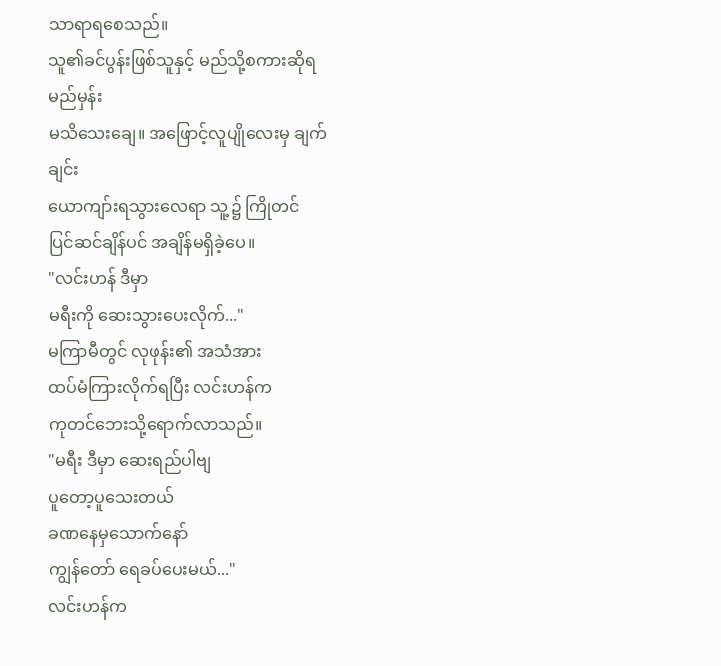သာရာရစေသည်။
သူ၏ခင်ပွန်းဖြစ်သူနှင့် မည်သို့စကားဆိုရမည်မှန်း
မသိသေးချေ။ အဖြောင့်လူပျိုလေးမှ ချက်ချင်း
ယောကျာ်းရသွားလေရာ သူ့၌ ကြိုတင်
ပြင်ဆင်ချိန်ပင် အချိန်မရှိခဲ့ပေ။
"လင်းဟန် ဒီမှာ
မရီးကို ဆေးသွားပေးလိုက်..."
မကြာမီတွင် လုဖုန်း၏ အသံအား
ထပ်မံကြားလိုက်ရပြီး လင်းဟန်က
ကုတင်ဘေးသို့ရောက်လာသည်။
"မရီး ဒီမှာ ဆေးရည်ပါဗျ
ပူတော့ပူသေးတယ်
ခဏနေမှသောက်နော်
ကျွန်တော် ရေခပ်ပေးမယ်..."
လင်းဟန်က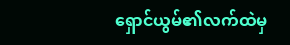ရှောင်ယွမ်၏လက်ထဲမှ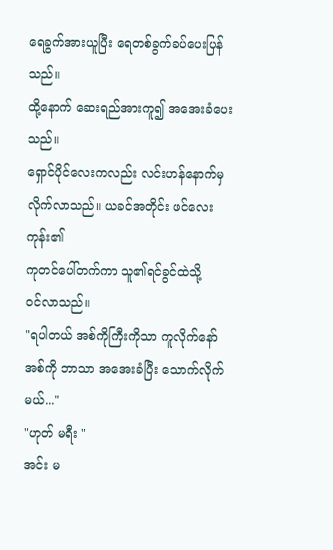ရေခွက်အားယူပြီး ရေတစ်ခွက်ခပ်ပေးပြန်သည်။
ထို့နောက် ဆေးရည်အားကူ၍ အအေးခံပေးသည်။
ရှောင်ပိုင်လေးကလည်း လင်းဟန်နောက်မှ
လိုက်လာသည်။ ယခင်အတိုင်း ဖင်လေးကုန်း၏
ကုတင်ပေါ်တက်ကာ သူ၏ရင်ခွင်ထဲသို့
ဝင်လာသည်။
"ရပါတယ် အစ်ကိုကြီးကိုသာ ကူလိုက်နော်
အစ်ကို ဘာသာ အအေးခံပြီး သောက်လိုက်မယ်..."
"ဟုတ် မရီး "
အင်း မ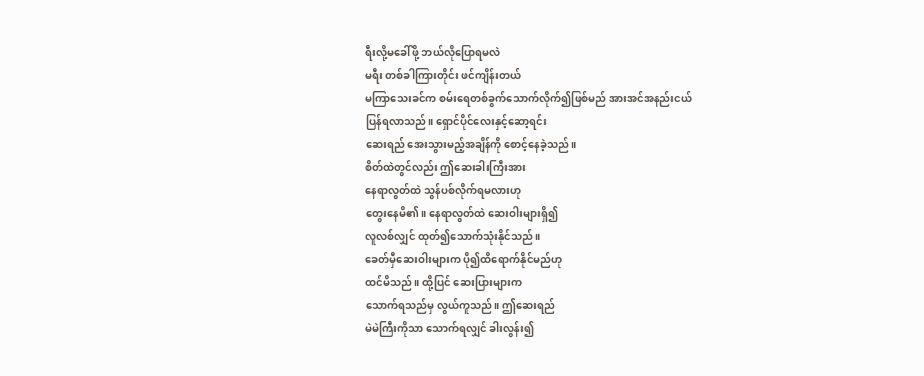ရီးလို့မခေါ်ဖို့ ဘယ်လိုပြောရမလဲ
မရီး တစ်ခါကြားတိုင်း ဖင်ကျိန်းတယ်
မကြာသေးခင်က စမ်းရေတစ်ခွက်သောက်လိုက်၍ဖြစ်မည် အားအင်အနည်းငယ်
ပြန်ရလာသည်။ ရှောင်ပိုင်လေးနှင့်ဆော့ရင်း
ဆေးရည် အေးသွားမည့်အချိန်ကို စောင့်နေခဲ့သည်။
စိတ်ထဲတွင်လည်း ဤဆေးခါးကြီးအား
နေရာလွတ်ထဲ သွန်ပစ်လိုက်ရမလားဟု
တွေးနေမိ၏။ နေရာလွတ်ထဲ ဆေးဝါးများရှိ၍
လူလစ်လျှင် ထုတ်၍သောက်သုံးနိုင်သည်။
ခေတ်မှီဆေးဝါးများက ပို၍ထိရောက်နိုင်မည်ဟု
ထင်မိသည်။ ထို့ပြင် ဆေးပြားများက
သောက်ရသည်မှ လွယ်ကူသည်။ ဤဆေးရည်
မဲမဲကြီးကိုသာ သောက်ရလျှင် ခါးလွန်း၍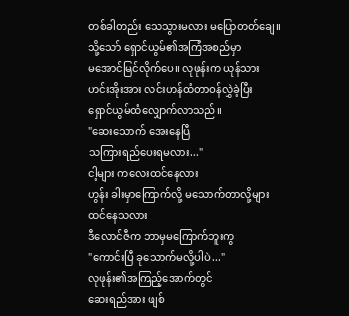တစ်ခါတည်း သေသွားမလား မပြောတတ်ချေ။
သို့သော် ရှောင်ယွမ်၏အကြံအစည်မှာ
မအောင်မြင်လိုက်ပေ။ လုဖုန်းက ယုန်သား
ဟင်းအိုးအား လင်းဟန်ထံတာဝန်လွှဲခဲ့ပြီး
ရှောင်ယွမ်ထံလျှောက်လာသည်။
"ဆေးသောက် အေးနေပြီ
သကြားရည်ပေးရမလား..."
ငါ့များ ကလေးထင်နေလား
ဟွန်း ခါးမှာကြောက်လို့ မသောက်တာလို့များ
ထင်နေသလား
ဒီလောင်ဇီက ဘာမှမကြောက်ဘူးကွ
"ကောင်းပြီ ခုသောက်မလို့ပါပဲ..."
လုဖုန်း၏အကြည့်အောက်တွင်
ဆေးရည်အား ဖျစ်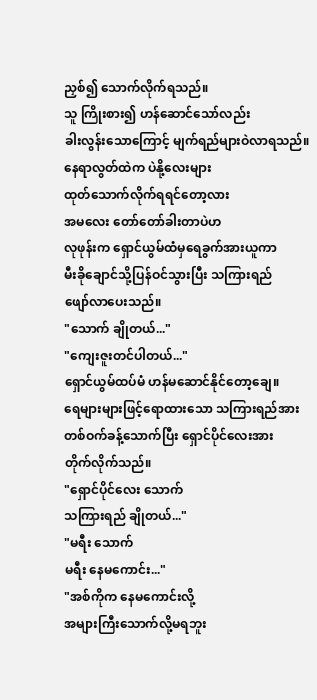ညှစ်၍ သောက်လိုက်ရသည်။
သူ ကြိုးစား၍ ဟန်ဆောင်သော်လည်း
ခါးလွန်းသောကြောင့် မျက်ရည်များဝဲလာရသည်။
နေရာလွတ်ထဲက ပဲနို့လေးများ
ထုတ်သောက်လိုက်ရရင်တော့လား
အမလေး တော်တော်ခါးတာပဲဟ
လုဖုန်းက ရှောင်ယွမ်ထံမှရေခွက်အားယူကာ
မီးခိုချောင်သို့ပြန်ဝင်သွားပြီး သကြားရည်
ဖျော်လာပေးသည်။
"သောက် ချိုတယ်..."
"ကျေးဇူးတင်ပါတယ်..."
ရှောင်ယွမ်ထပ်မံ ဟန်မဆောင်နိုင်တော့ချေ။
ရေများများဖြင့်ရောထားသော သကြားရည်အား
တစ်ဝက်ခန့်သောက်ပြီး ရှောင်ပိုင်လေးအား
တိုက်လိုက်သည်။
"ရှောင်ပိုင်လေး သောက်
သကြားရည် ချိုတယ်..."
"မရီး သောက်
မရီး နေမကောင်း..."
"အစ်ကိုက နေမကောင်းလို့
အများကြီးသောက်လို့မရဘူး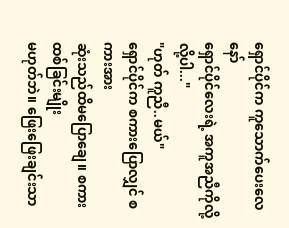ရှောင်ပိုင်က ကူသောက်ပေးလေနော်
ရှောင်ပိုင်လေးရဲ့ အကူအညီကိုလို့လို့ပါ..."
"ဟုတ် ကူညီ..မယ်"
ရှောင်ပိုင်က စကားပြောလျှင် စကားအား
ဆုံးသည်ထိမပြောချေ။ စကားထစ်ခြင်းမျိုး
မဟုတ်ဘဲ။ ဖြေးဖြေးချင်းသာ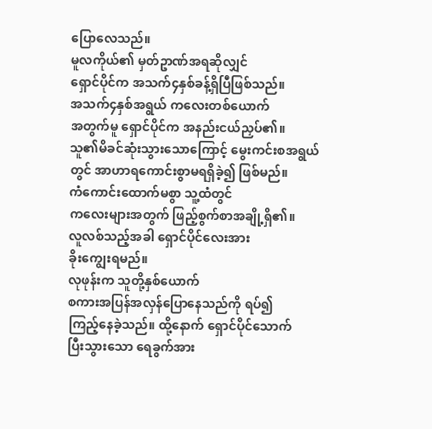ပြောလေသည်။
မူလကိုယ်၏ မှတ်ဥာဏ်အရဆိုလျှင်
ရှောင်ပိုင်က အသက်၄နှစ်ခန့်ရှိပြီဖြစ်သည်။
အသက်၄နှစ်အရွယ် ကလေးတစ်ယောက်
အတွက်မူ ရှောင်ပိုင်က အနည်းငယ်ညှပ်၏။
သူ၏မိခင်ဆုံးသွားသောကြောင့် မွေးကင်းစအရွယ်တွင် အာဟာရကောင်းစွာမရရှိခဲ့၍ ဖြစ်မည်။
ကံကောင်းထောက်မစွာ သူ့ထံတွင်
ကလေးများအတွက် ဖြည့်စွက်စာအချို့ရှိ၏။
လူလစ်သည့်အခါ ရှောင်ပိုင်လေးအား
ခိုးကျွေးရမည်။
လုဖုန်းက သူတို့နှစ်ယောက်
စကားအပြန်အလှန်ပြောနေသည်ကို ရပ်၍
ကြည့်နေခဲ့သည်။ ထို့နောက် ရှောင်ပိုင်သောက်
ပြီးသွားသော ရေခွက်အား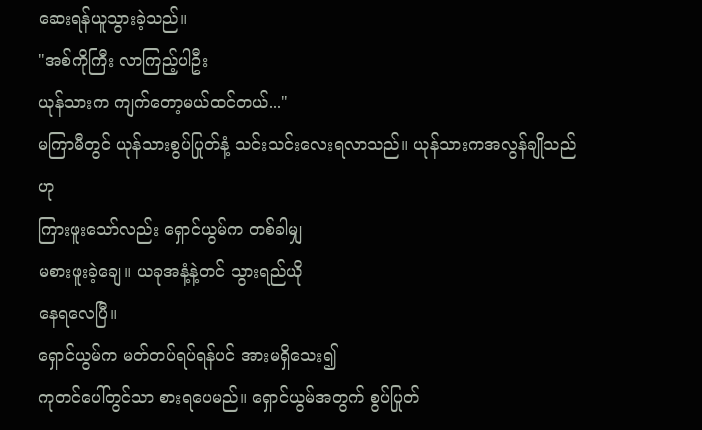ဆေးရန်ယူသွားခဲ့သည်။
"အစ်ကိုကြီး လာကြည့်ပါဦး
ယုန်သားက ကျက်တော့မယ်ထင်တယ်..."
မကြာမီတွင် ယုန်သားစွပ်ပြုတ်နံ့ သင်းသင်းလေးရလာသည်။ ယုန်သားကအလွန်ချိုသည်ဟု
ကြားဖူးသော်လည်း ရှောင်ယွမ်က တစ်ခါမျှ
မစားဖူးခဲ့ချေ။ ယခုအနံ့နဲ့တင် သွားရည်ယို
နေရလေပြီ။
ရှောင်ယွမ်က မတ်တပ်ရပ်ရန်ပင် အားမရှိသေး၍
ကုတင်ပေါ်တွင်သာ စားရပေမည်။ ရှောင်ယွမ်အတွက် စွပ်ပြုတ်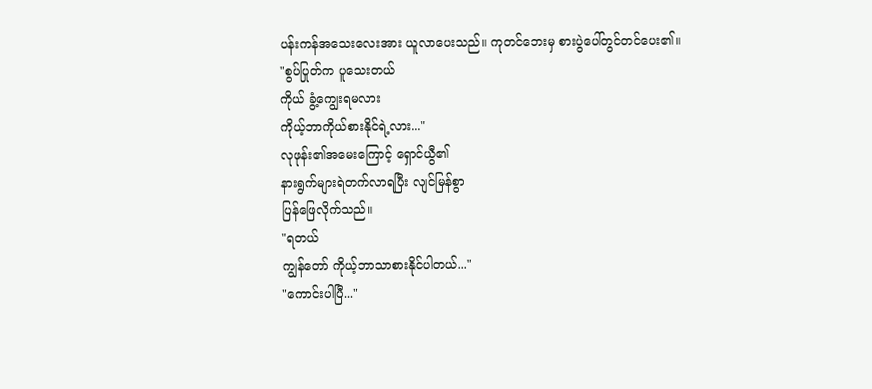ပန်းကန်အသေးလေးအား ယူလာပေးသည်။ ကုတင်ဘေးမှ စားပွဲပေါ်တွင်တင်ပေး၏။
"စွပ်ပြုတ်က ပူသေးတယ်
ကိုယ် ခွံ့ကျွေးရမလား
ကိုယ့်ဘာကိုယ်စားနိုင်ရဲ့လား..."
လုဖုန်း၏အမေးကြောင့် ရှောင်ယွီ၏
နားရွက်များရဲတက်လာရပြီး လျင်မြန်စွာ
ပြန်ဖြေလိုက်သည်။
"ရတယ်
ကျွန်တော် ကိုယ့်ဘာသာစားနိုင်ပါတယ်..."
"ကောင်းပါပြီ..."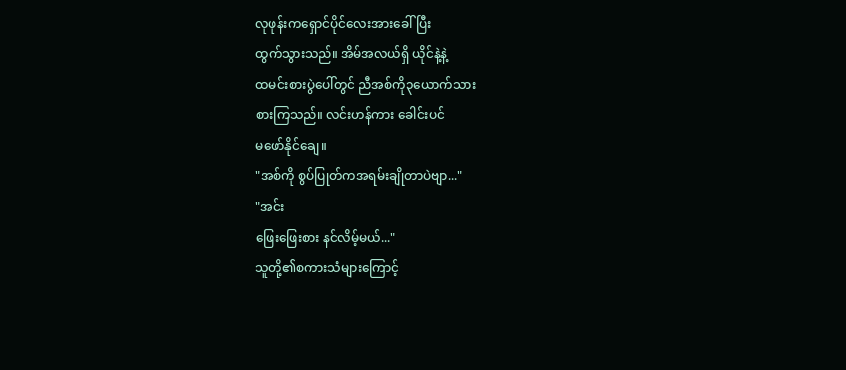လုဖုန်းကရှောင်ပိုင်လေးအားခေါ်ပြီး
ထွက်သွားသည်။ အိမ်အလယ်ရှိ ယိုင်နဲ့နဲ့
ထမင်းစားပွဲပေါ်တွင် ညီအစ်ကို၃ယောက်သား
စားကြသည်။ လင်းဟန်ကား ခေါင်းပင်
မဖော်နိုင်ချေ။
"အစ်ကို စွပ်ပြုတ်ကအရမ်းချိုတာပဲဗျာ..."
"အင်း
ဖြေးဖြေးစား နင်လိမ့်မယ်..."
သူတို့၏စကားသံများကြောင့်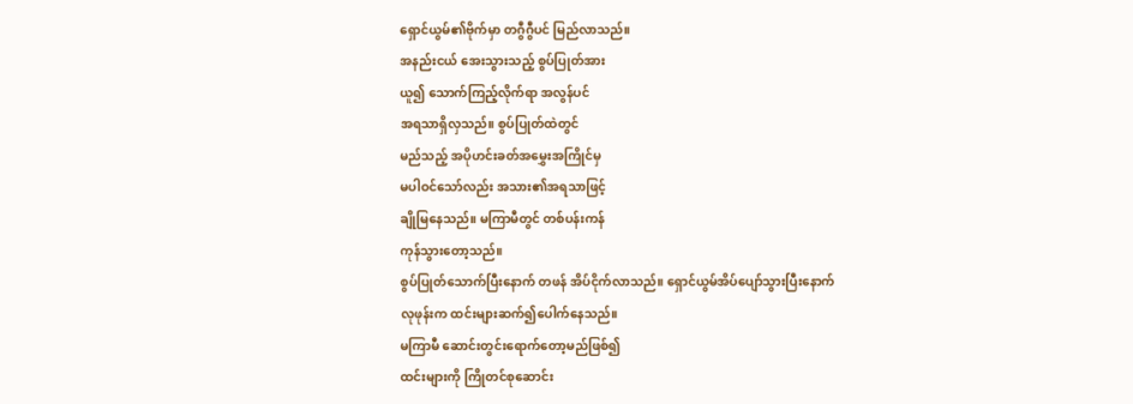ရှောင်ယွမ်၏ဗိုက်မှာ တဂွီဂွီပင် မြည်လာသည်။
အနည်းငယ် အေးသွားသည့် စွပ်ပြုတ်အား
ယူ၍ သောက်ကြည့်လိုက်ရာ အလွန်ပင်
အရသာရှိလှသည်။ စွပ်ပြုတ်ထဲတွင်
မည်သည့် အပိုဟင်းခတ်အမွှေးအကြိုင်မှ
မပါဝင်သော်လည်း အသား၏အရသာဖြင့်
ချိုမြနေသည်။ မကြာမီတွင် တစ်ပန်းကန်
ကုန်သွားတော့သည်။
စွပ်ပြုတ်သောက်ပြီးနောက် တဖန် အိပ်ငိုက်လာသည်။ ရှောင်ယွမ်အိပ်ပျော်သွားပြီးနောက်
လုဖုန်းက ထင်းများဆက်၍ပေါက်နေသည်။
မကြာမီ ဆောင်းတွင်းရောက်တော့မည်ဖြစ်၍
ထင်းများကို ကြိုတင်စုဆောင်း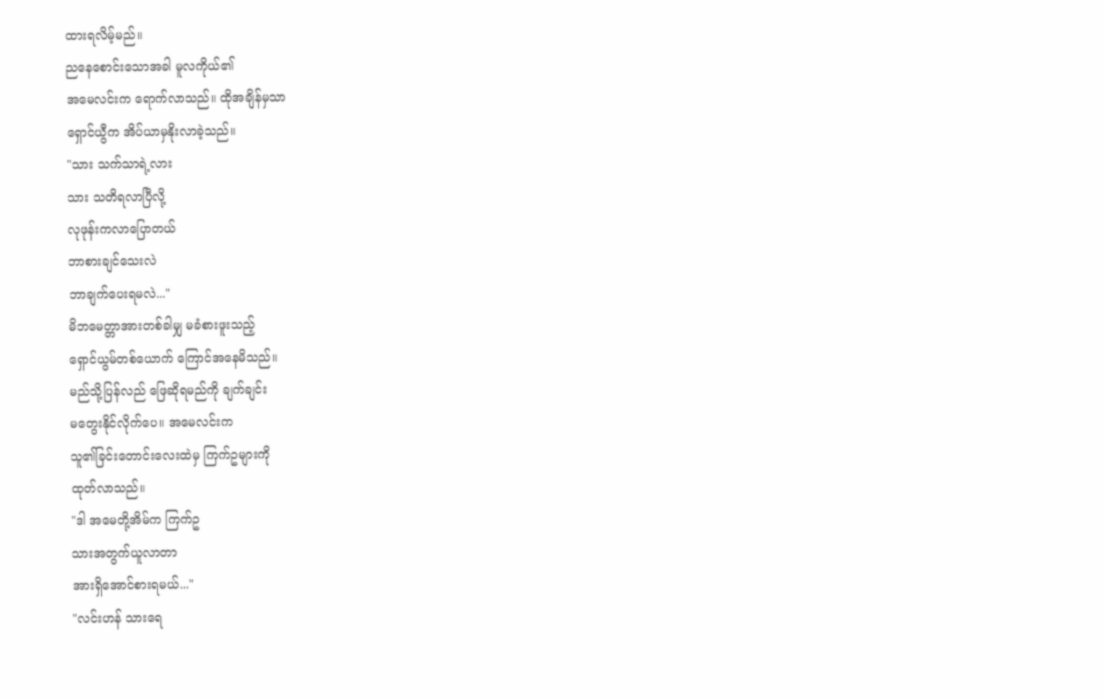ထားရလိမ့်မည်။
ညနေစောင်းသောအခါ မူလကိုယ်၏
အမေလင်းက ရောက်လာသည်။ ထိုအချိန်မှသာ
ရှောင်ယွီက အိပ်ယာမှနိုးလာခဲ့သည်။
"သား သက်သာရဲ့လား
သား သတိရလာပြီလို့
လုဖုန်းကလာပြောတယ်
ဘာစားချင်သေးလဲ
ဘာချက်ပေးရမလဲ..."
မိဘမေတ္တာအားတစ်ခါမျှ မခံစားဖူးသည့်
ရှောင်ယွမ်တစ်ယောက် ကြောင်အနေမိသည်။
မည်သို့ပြန်လည် ဖြေဆိုရမည်ကို ချက်ချင်း
မတွေးနိုင်လိုက်ပေ။ အမေလင်းက
သူ၏ခြင်းတောင်းလေးထဲမှ ကြက်ဥများကို
ထုတ်လာသည်။
"ဒါ အမေတို့အိမ်က ကြက်ဥ
သားအတွက်ယူလာတာ
အားရှိအောင်စားရမယ်..."
"လင်းဟန် သားရေ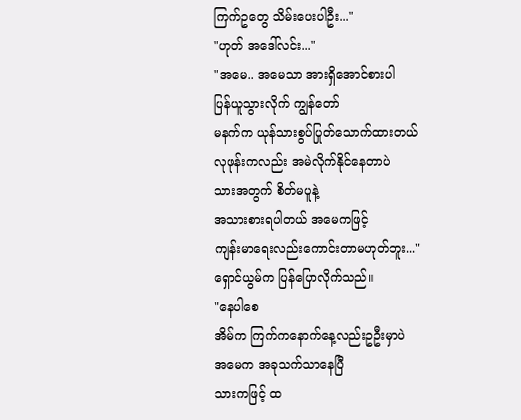ကြက်ဥတွေ သိမ်းပေးပါဦး..."
"ဟုတ် အဒေါ်လင်း..."
"အမေ.. အမေသာ အားရှိအောင်စားပါ
ပြန်ယူသွားလိုက် ကျွန်တော်
မနက်က ယုန်သားစွပ်ပြုတ်သောက်ထားတယ်
လုဖုန်းကလည်း အမဲလိုက်နိုင်နေတာပဲ
သားအတွက် စိတ်မပူနဲ့
အသားစားရပါတယ် အမေကဖြင့်
ကျန်းမာရေးလည်းကောင်းတာမဟုတ်ဘူး..."
ရှောင်ယွမ်က ပြန်ပြောလိုက်သည်။
"နေပါစေ
အိမ်က ကြက်ကနောက်နေ့လည်းဥဦးမှာပဲ
အမေက အခုသက်သာနေပြီ
သားကဖြင့် ထ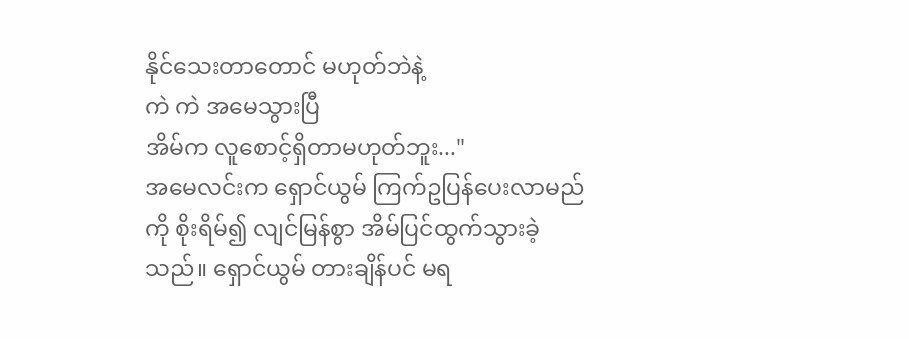နိုင်သေးတာတောင် မဟုတ်ဘဲနဲ့
ကဲ ကဲ အမေသွားပြီ
အိမ်က လူစောင့်ရှိတာမဟုတ်ဘူး..."
အမေလင်းက ရှောင်ယွမ် ကြက်ဥပြန်ပေးလာမည်ကို စိုးရိမ်၍ လျင်မြန်စွာ အိမ်ပြင်ထွက်သွားခဲ့သည်။ ရှောင်ယွမ် တားချိန်ပင် မရ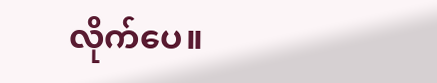လိုက်ပေ။